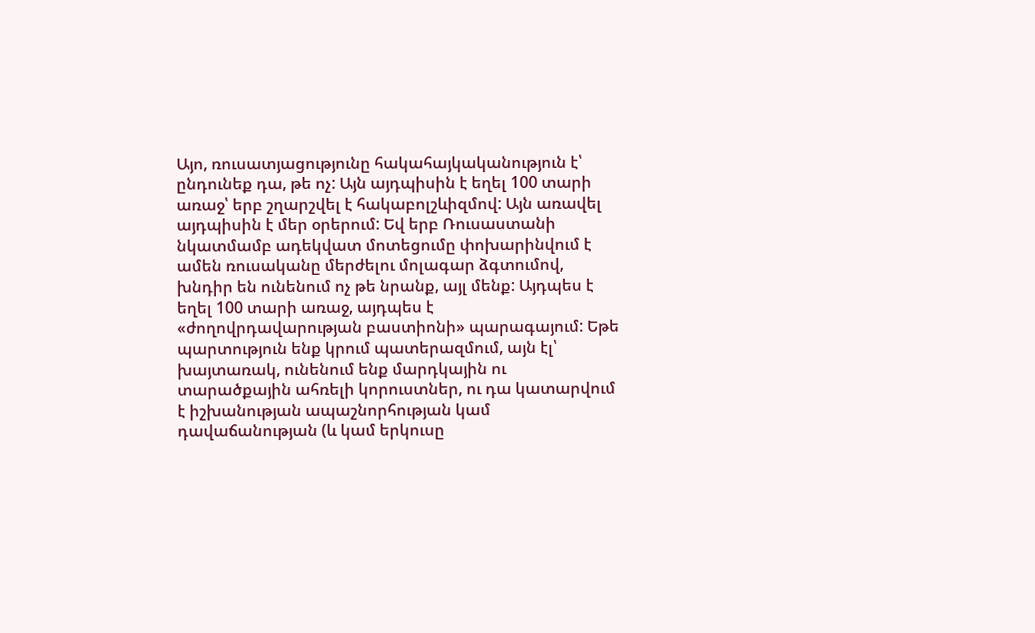Այո, ռուսատյացությունը հակահայկականություն է՝ ընդունեք դա, թե ոչ: Այն այդպիսին է եղել 100 տարի առաջ՝ երբ շղարշվել է հակաբոլշևիզմով: Այն առավել այդպիսին է մեր օրերում: Եվ երբ Ռուսաստանի նկատմամբ ադեկվատ մոտեցումը փոխարինվում է ամեն ռուսականը մերժելու մոլագար ձգտումով, խնդիր են ունենում ոչ թե նրանք, այլ մենք: Այդպես է եղել 100 տարի առաջ, այդպես է «ժողովրդավարության բաստիոնի» պարագայում: Եթե պարտություն ենք կրում պատերազմում, այն էլ՝ խայտառակ, ունենում ենք մարդկային ու տարածքային ահռելի կորուստներ, ու դա կատարվում է իշխանության ապաշնորհության կամ դավաճանության (և կամ երկուսը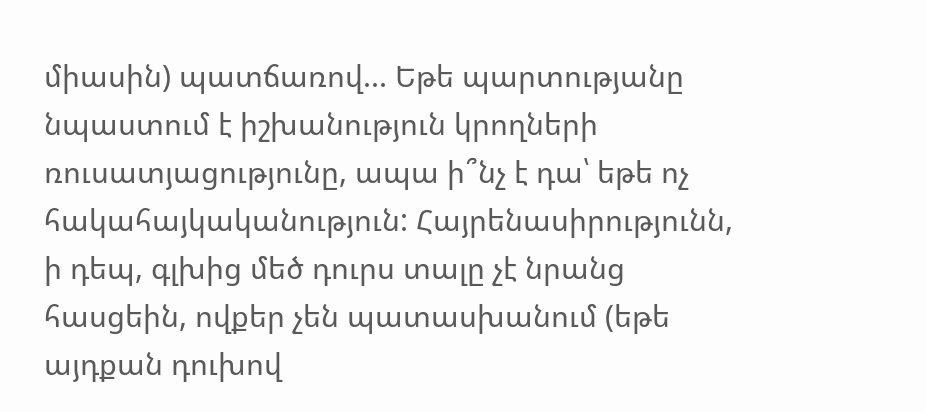միասին) պատճառով... Եթե պարտությանը նպաստում է իշխանություն կրողների ռուսատյացությունը, ապա ի՞նչ է դա՝ եթե ոչ հակահայկականություն: Հայրենասիրությունն, ի դեպ, գլխից մեծ դուրս տալը չէ նրանց հասցեին, ովքեր չեն պատասխանում (եթե այդքան դուխով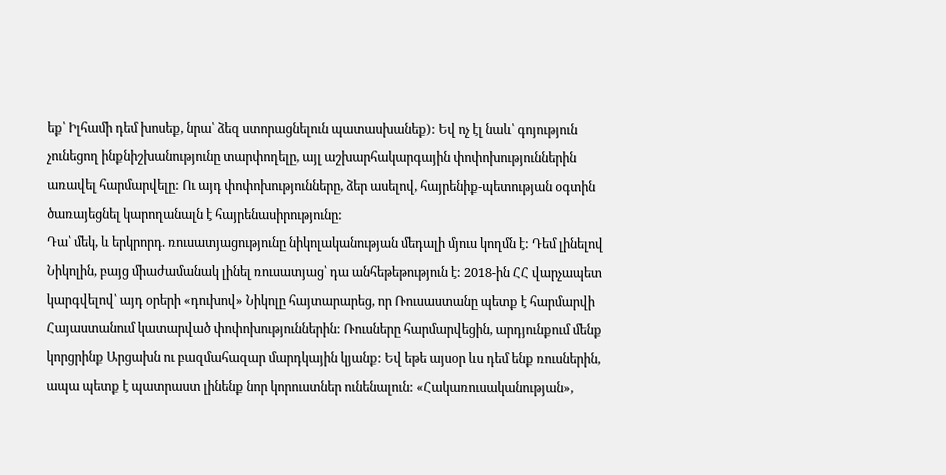եք՝ Իլհամի դեմ խոսեք, նրա՝ ձեզ ստորացնելուն պատասխանեք): Եվ ոչ էլ նաև՝ գոյություն չունեցող ինքնիշխանությունը տարփողելը, այլ աշխարհակարգային փոփոխություններին առավել հարմարվելը: Ու այդ փոփոխությունները, ձեր ասելով, հայրենիք-պետության օգտին ծառայեցնել կարողանալն է հայրենասիրությունը:
Դա՝ մեկ, և երկրորդ. ռուսատյացությունը նիկոլականության մեդալի մյուս կողմն է: Դեմ լինելով Նիկոլին, բայց միաժամանակ լինել ռուսատյաց՝ դա անհեթեթություն է: 2018-ին ՀՀ վարչապետ կարգվելով՝ այդ օրերի «դուխով» Նիկոլը հայտարարեց, որ Ռուսաստանը պետք է հարմարվի Հայաստանում կատարված փոփոխություններին: Ռուսները հարմարվեցին, արդյունքում մենք կորցրինք Արցախն ու բազմահազար մարդկային կյանք: Եվ եթե այսօր ևս դեմ ենք ռուսներին, ապա պետք է պատրաստ լինենք նոր կորուստներ ունենալուն: «Հակառուսականության»,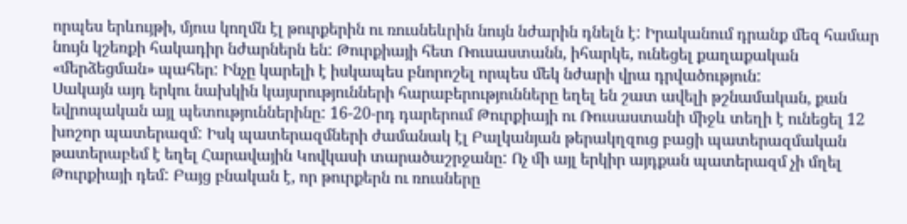որպես երևույթի, մյուս կողմն էլ թուրքերին ու ռուսնեևրին նույն նժարին դնելն է: Իրականում դրանք մեզ համար նույն կշեռքի հակադիր նժարներն են: Թուրքիայի հետ Ռուսաստանն, իհարկե, ունեցել քաղաքական «մերձեցման» պահեր: Ինչը կարելի է իսկապես բնորոշել որպես մեկ նժարի վրա դրվածություն:
Սակայն այդ երկու նախկին կայսրությունների հարաբերությունները եղել են շատ ավելի թշնամական, քան եվրոպական այլ պետություններինը: 16-20-րդ դարերում Թուրքիայի ու Ռուսաստանի միջև տեղի է ունեցել 12 խոշոր պատերազմ: Իսկ պատերազմների ժամանակ էլ Բալկանյան թերակղզուց բացի պատերազմական թատերաբեմ է եղել Հարավային Կովկասի տարածաշրջանը: Ոչ մի այլ երկիր այդքան պատերազմ չի մղել Թուրքիայի դեմ: Բայց բնական է, որ թուրքերն ու ռուսները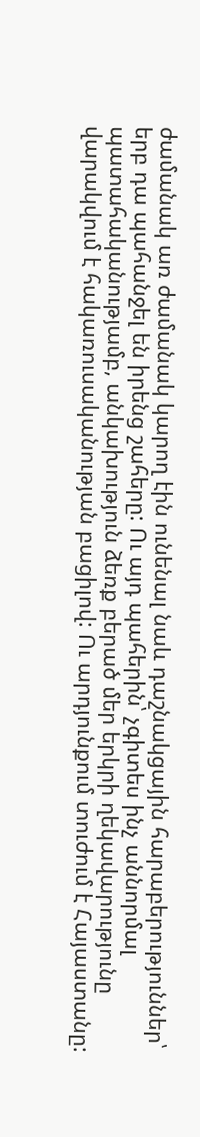ժամանակ առ ժամանակ կարող էին ունենալ նաև դաշնակցային հարաբերություններ՝ երբ դա պահանջել են իրենց շահերը: Ու այդ պահերին՝ չգիտես ինչ աննորմալ պատահականությամբ, անկախություն ձեռք բերած մեր երկրի ղեկավարությունը վարակվում է հակառուսականության բացիլով: Ու արդյունքում տուժում է Հայաստանը: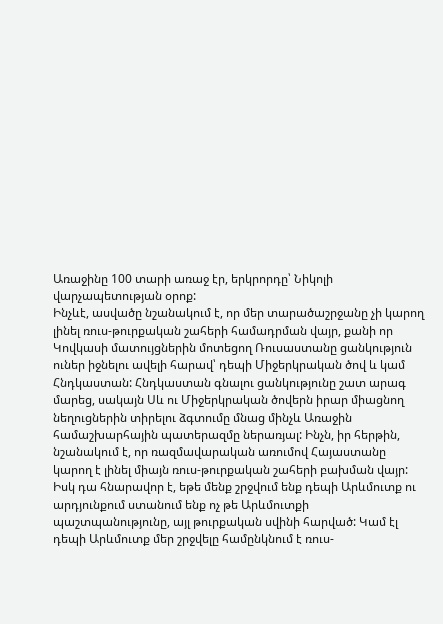Առաջինը 100 տարի առաջ էր, երկրորդը՝ Նիկոլի վարչապետության օրոք:
Ինչևէ, ասվածը նշանակում է, որ մեր տարածաշրջանը չի կարող լինել ռուս-թուրքական շահերի համադրման վայր, քանի որ Կովկասի մատույցներին մոտեցող Ռուսաստանը ցանկություն ուներ իջնելու ավելի հարավ՝ դեպի Միջերկրական ծով և կամ Հնդկաստան: Հնդկաստան գնալու ցանկությունը շատ արագ մարեց, սակայն Սև ու Միջերկրական ծովերն իրար միացնող նեղուցներին տիրելու ձգտումը մնաց մինչև Առաջին համաշխարհային պատերազմը ներառյալ: Ինչն, իր հերթին, նշանակում է, որ ռազմավարական առումով Հայաստանը կարող է լինել միայն ռուս-թուրքական շահերի բախման վայր: Իսկ դա հնարավոր է, եթե մենք շրջվում ենք դեպի Արևմուտք ու արդյունքում ստանում ենք ոչ թե Արևմուտքի պաշտպանությունը, այլ թուրքական սվինի հարված: Կամ էլ դեպի Արևմուտք մեր շրջվելը համընկնում է ռուս-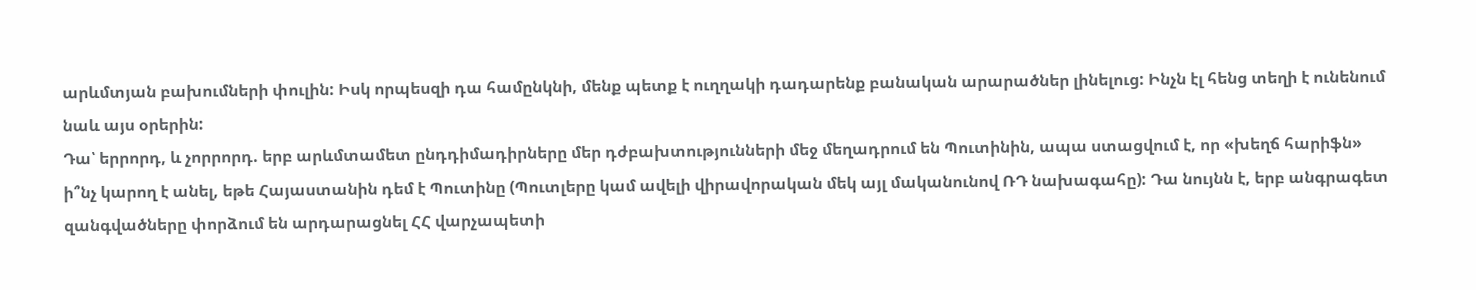արևմտյան բախումների փուլին: Իսկ որպեսզի դա համընկնի, մենք պետք է ուղղակի դադարենք բանական արարածներ լինելուց: Ինչն էլ հենց տեղի է ունենում նաև այս օրերին:
Դա՝ երրորդ, և չորրորդ. երբ արևմտամետ ընդդիմադիրները մեր դժբախտությունների մեջ մեղադրում են Պուտինին, ապա ստացվում է, որ «խեղճ հարիֆն» ի՞նչ կարող է անել, եթե Հայաստանին դեմ է Պուտինը (Պուտլերը կամ ավելի վիրավորական մեկ այլ մականունով ՌԴ նախագահը): Դա նույնն է, երբ անգրագետ զանգվածները փորձում են արդարացնել ՀՀ վարչապետի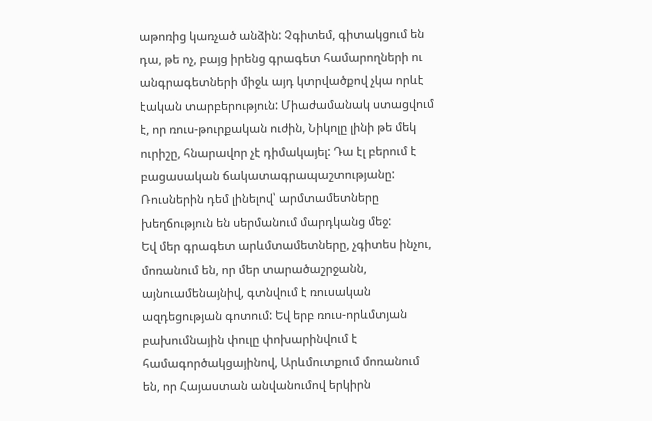աթոռից կառչած անձին: Չգիտեմ, գիտակցում են դա, թե ոչ, բայց իրենց գրագետ համարողների ու անգրագետների միջև այդ կտրվածքով չկա որևէ էական տարբերություն: Միաժամանակ ստացվում է, որ ռուս-թուրքական ուժին, Նիկոլը լինի թե մեկ ուրիշը, հնարավոր չէ դիմակայել: Դա էլ բերում է բացասական ճակատագրապաշտությանը: Ռուսներին դեմ լինելով՝ արմտամետները խեղճություն են սերմանում մարդկանց մեջ:
Եվ մեր գրագետ արևմտամետները, չգիտես ինչու, մոռանում են, որ մեր տարածաշրջանն, այնուամենայնիվ, գտնվում է ռուսական ազդեցության գոտում: Եվ երբ ռուս-որևմտյան բախումնային փուլը փոխարինվում է համագործակցայինով, Արևմուտքում մոռանում են, որ Հայաստան անվանումով երկիրն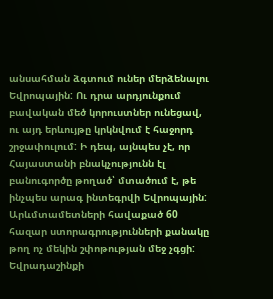անսահման ձգտում ուներ մերձենալու Եվրոպային: Ու դրա արդյունքում բավական մեծ կորուստներ ունեցավ, ու այդ երևույթը կրկնվում է հաջորդ շրջափուլում: Ի դեպ, այնպես չէ, որ Հայաստանի բնակչությունն էլ բանուգործը թողած՝ մտածում է, թե ինչպես արագ ինտեգրվի Եվրոպային: Արևմտամետների հավաքած 60 հազար ստորագրությունների քանակը թող ոչ մեկին շփոթության մեջ չգցի: Եվրադաշինքի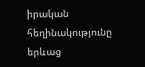իրական հեղինակությունը երևաց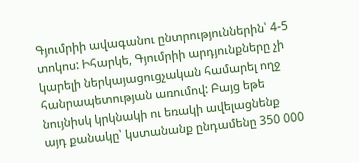Գյումրիի ավագանու ընտրություններին՝ 4-5 տոկոս: Իհարկե, Գյումրիի արդյունքները չի կարելի ներկայացուցչական համարել ողջ հանրապետության առումով: Բայց եթե նույնիսկ կրկնակի ու եռակի ավելացնենք այդ քանակը՝ կստանանք ընդամենը 350 000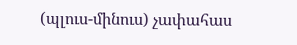(պլուս-մինուս) չափահաս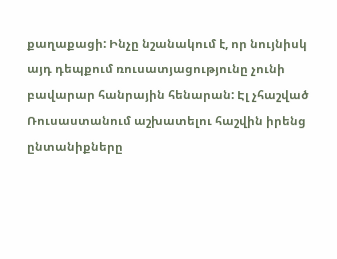քաղաքացի: Ինչը նշանակում է, որ նույնիսկ այդ դեպքում ռուսատյացությունը չունի բավարար հանրային հենարան: Էլ չհաշված Ռուսաստանում աշխատելու հաշվին իրենց ընտանիքները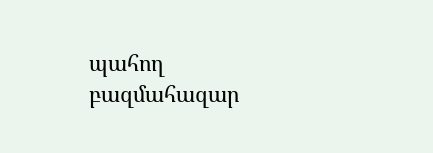պահող բազմահազար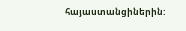հայաստանցիներին: